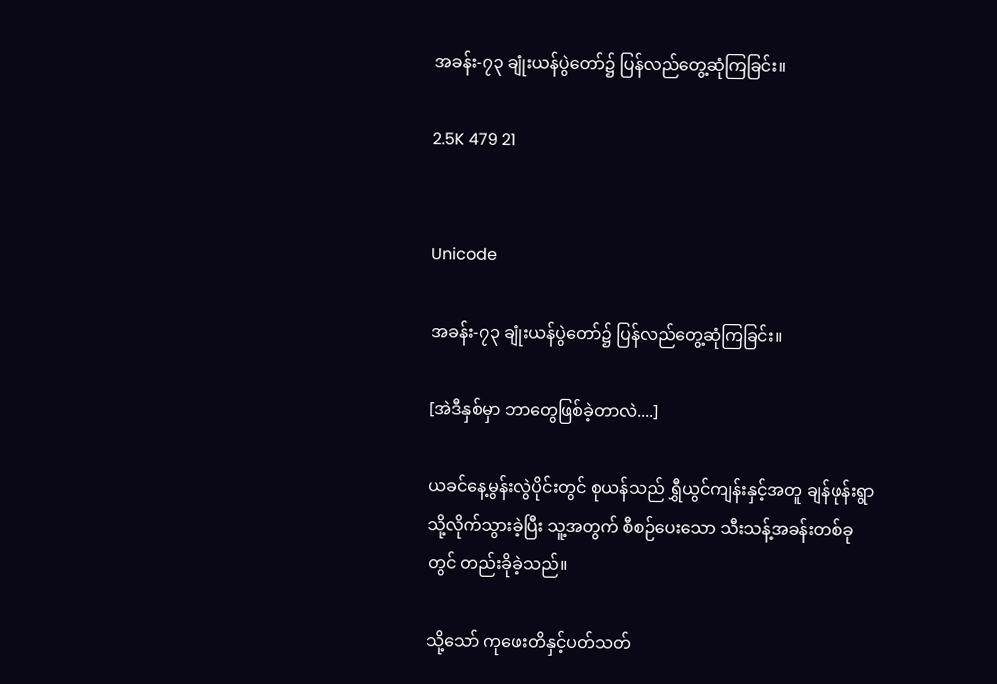အခန်း-၇၃ ချုံးယန်ပွဲတော်၌ ပြန်လည်တွေ့ဆုံကြခြင်း။

2.5K 479 21


Unicode

အခန်း-၇၃ ချုံးယန်ပွဲတော်၌ ပြန်လည်တွေ့ဆုံကြခြင်း။

[အဲဒီနှစ်မှာ ဘာတွေဖြစ်ခဲ့တာလဲ....]

ယခင်နေ့မွန်းလွဲပိုင်းတွင် စုယန်သည် ရွှီယွင်ကျန်းနှင့်အတူ ချန်ဖုန်းရွာသို့လိုက်သွားခဲ့ပြီး သူ့အတွက် စီစဉ်ပေးသော သီးသန့်အခန်းတစ်ခုတွင် တည်းခိုခဲ့သည်။

သို့သော် ကုဖေးတိနှင့်ပတ်သတ်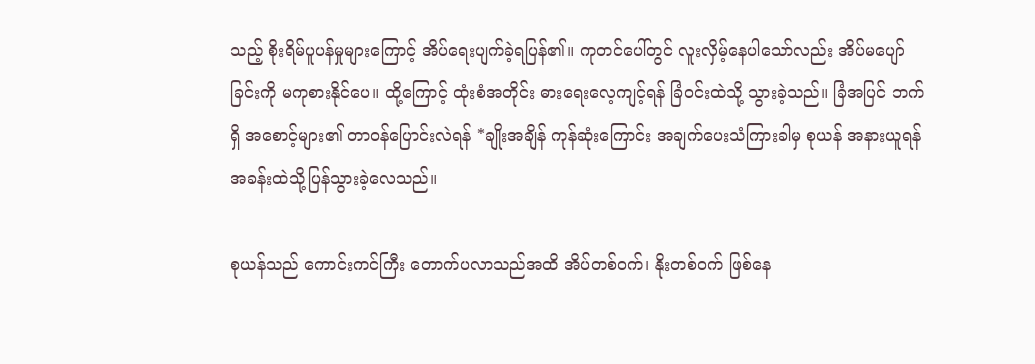သည့် စိုးရိမ်ပူပန်မှုများကြောင့် အိပ်ရေးပျက်ခဲ့ရပြန်၏။ ကုတင်ပေါ်တွင် လူးလှိမ့်နေပါသော်လည်း အိပ်မပျော်ခြင်းကို မကုစားနိုင်ပေ။ ထို့ကြောင့် ထုံးစံအတိုင်း ဓားရေးလေ့ကျင့်ရန် ခြံဝင်းထဲသို့ သွားခဲ့သည်။ ခြံအပြင် ဘက်ရှိ အစောင့်များ၏ တာဝန်ပြောင်းလဲရန် *ချိုးအချိန် ကုန်ဆုံးကြောင်း အချက်ပေးသံကြားခါမှ စုယန် အနားယူရန် အခန်းထဲသို့ပြန်သွားခဲ့လေသည်။

စုယန်သည် ကောင်းကင်ကြီး တောက်ပလာသည်အထိ အိပ်တစ်ဝက်၊ နိုးတစ်ဝက် ဖြစ်နေ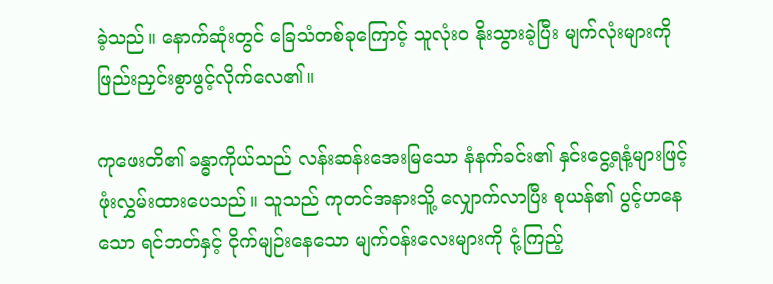ခဲ့သည်။ နောက်ဆုံးတွင် ခြေသံတစ်ခုကြောင့် သူလုံးဝ နိုးသွားခဲ့ပြီး မျက်လုံးများကို ဖြည်းညှင်းစွာဖွင့်လိုက်လေ၏။

ကုဖေးတိ၏ ခန္ဓာကိုယ်သည် လန်းဆန်းအေးမြသော နံနက်ခင်း၏ နှင်းငွေ့ရနံ့များဖြင့် ဖုံးလွှမ်းထားပေသည်။ သူသည် ကုတင်အနားသိူ့ လျှောက်လာပြီး စုယန်၏ ပွင့်ဟနေသော ရင်ဘတ်နှင့် ငိုက်မျဉ်းနေသော မျက်ဝန်းလေးများကို ငုံ့ကြည့်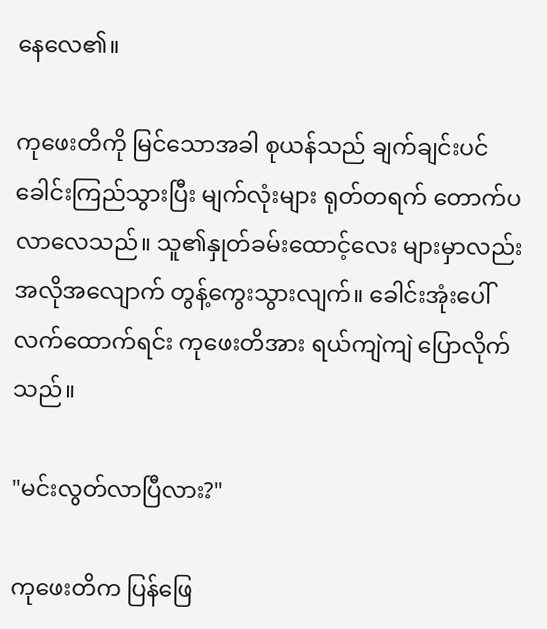နေလေ၏။

ကုဖေးတိကို မြင်သောအခါ စုယန်သည် ချက်ချင်းပင် ခေါင်းကြည်သွားပြီး မျက်လုံးများ ရုတ်တရက် တောက်ပလာလေသည်။ သူ၏နှုတ်ခမ်းထောင့်လေး များမှာလည်း အလို‌အလျောက် တွန့်ကွေးသွားလျက်။ ခေါင်းအုံးပေါ် လက်ထောက်ရင်း ကုဖေးတိအား ရယ်ကျဲကျဲ ပြောလိုက်သည်။

"မင်းလွတ်လာပြီလား?"

ကုဖေးတိက ပြန်ဖြေ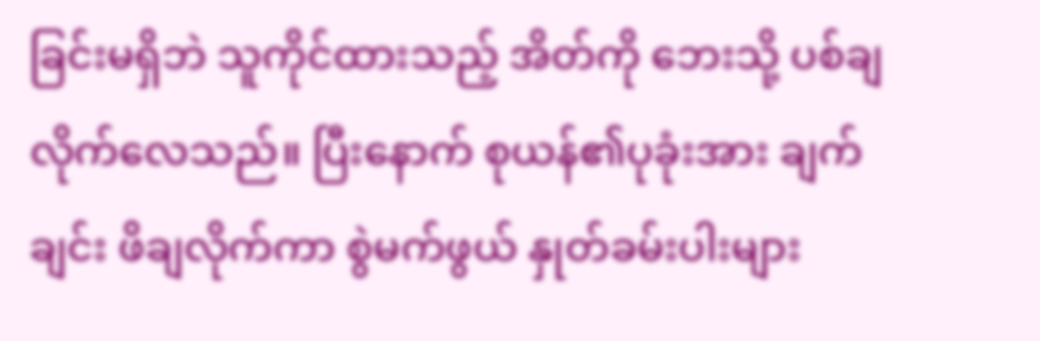ခြင်းမရှိဘဲ သူကိုင်ထားသည့် အိတ်ကို ဘေးသို့ ပစ်ချလိုက်လေသည်။ ပြီးနောက် စုယန်၏ပုခုံးအား ချက်ချင်း ဖိချလိုက်ကာ စွဲမက်ဖွယ် နှုတ်ခမ်းပါးများ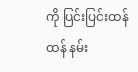ကို ပြင်းပြင်းထန်ထန် နမ်း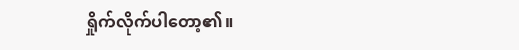ရှိုက်လိုက်ပါတော့၏။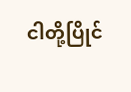ငါတို့ပြိုင်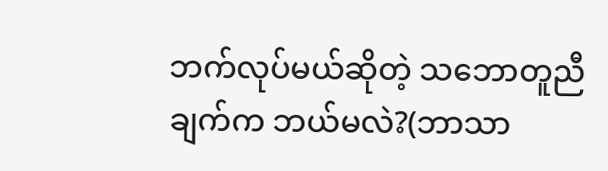ဘက်လုပ်မယ်ဆိုတဲ့ သဘောတူညီချက်က ဘယ်မလဲ?(ဘာသာ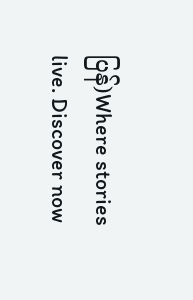ပြန်)Where stories live. Discover now